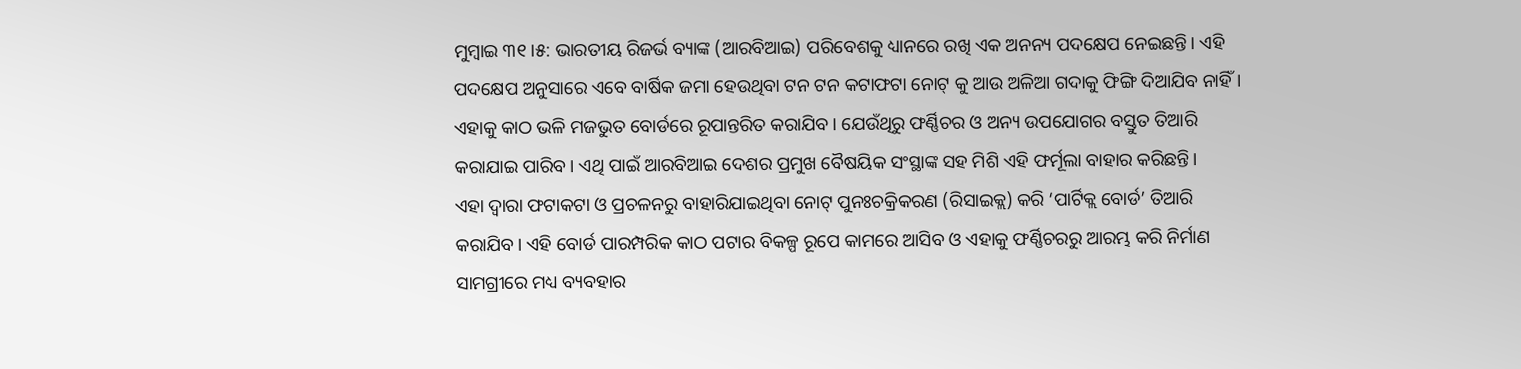ମୁମ୍ବାଇ ୩୧।୫: ଭାରତୀୟ ରିଜର୍ଭ ବ୍ୟାଙ୍କ (ଆରବିଆଇ) ପରିବେଶକୁ ଧ୍ୟାନରେ ରଖି ଏକ ଅନନ୍ୟ ପଦକ୍ଷେପ ନେଇଛନ୍ତି। ଏହି ପଦକ୍ଷେପ ଅନୁସାରେ ଏବେ ବାର୍ଷିକ ଜମା ହେଉଥିବା ଟନ ଟନ କଟାଫଟା ନୋଟ୍ କୁ ଆଉ ଅଳିଆ ଗଦାକୁ ଫିଙ୍ଗି ଦିଆଯିବ ନାହିଁ। ଏହାକୁ କାଠ ଭଳି ମଜଭୁତ ବୋର୍ଡରେ ରୂପାନ୍ତରିତ କରାଯିବ। ଯେଉଁଥିରୁ ଫର୍ଣ୍ଣିଚର ଓ ଅନ୍ୟ ଉପଯୋଗର ବସ୍ତୁତ ତିଆରି କରାଯାଇ ପାରିବ। ଏଥି ପାଇଁ ଆରବିଆଇ ଦେଶର ପ୍ରମୁଖ ବୈଷୟିକ ସଂସ୍ଥାଙ୍କ ସହ ମିଶି ଏହି ଫର୍ମୂଲା ବାହାର କରିଛନ୍ତି।
ଏହା ଦ୍ୱାରା ଫଟାକଟା ଓ ପ୍ରଚଳନରୁ ବାହାରିଯାଇଥିବା ନୋଟ୍ ପୁନଃଚକ୍ରିକରଣ (ରିସାଇକ୍ଲ) କରି ‘ପାର୍ଟିକ୍ଲ ବୋର୍ଡ’ ତିଆରି କରାଯିବ। ଏହି ବୋର୍ଡ ପାରମ୍ପରିକ କାଠ ପଟାର ବିକଳ୍ପ ରୂପେ କାମରେ ଆସିବ ଓ ଏହାକୁ ଫର୍ଣ୍ଣିଚରରୁ ଆରମ୍ଭ କରି ନିର୍ମାଣ ସାମଗ୍ରୀରେ ମଧ୍ୟ ବ୍ୟବହାର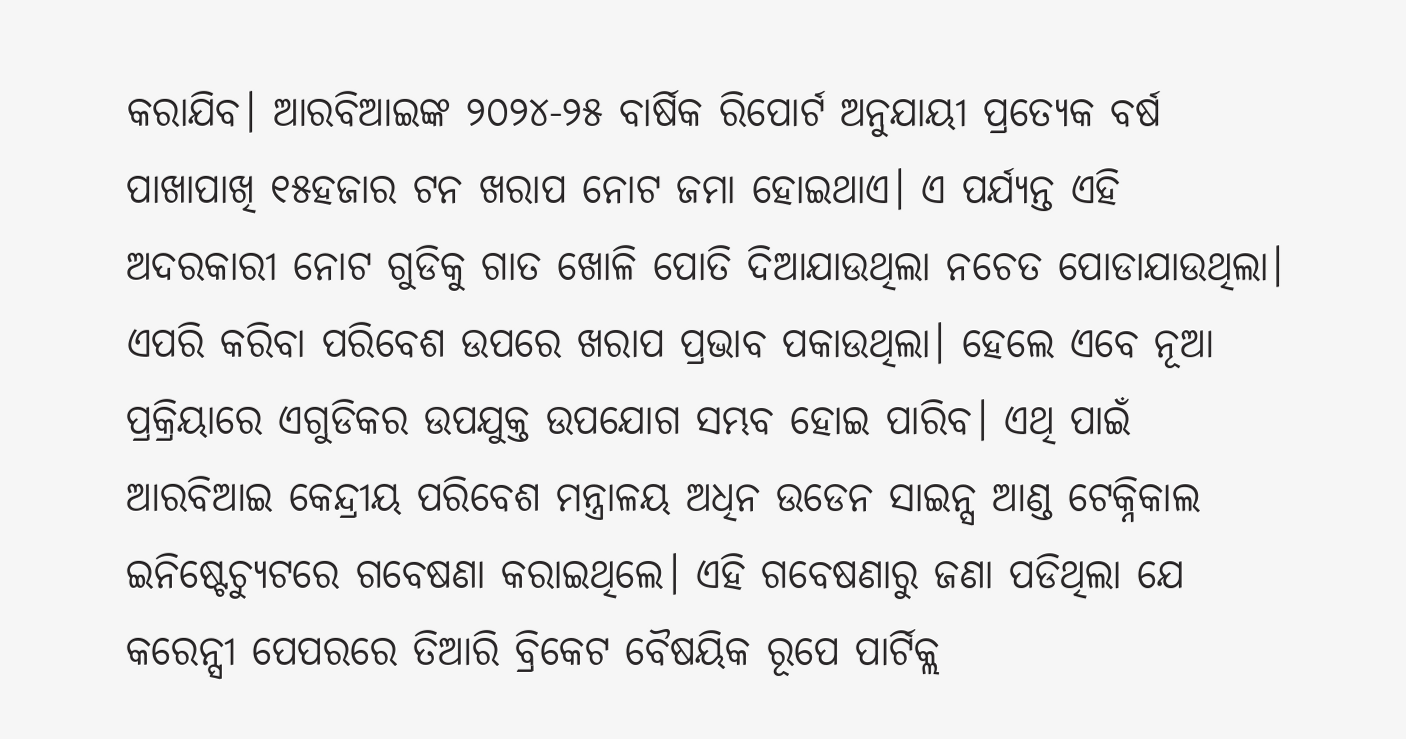କରାଯିବ। ଆରବିଆଇଙ୍କ ୨୦୨୪-୨୫ ବାର୍ଷିକ ରିପୋର୍ଟ ଅନୁଯାୟୀ ପ୍ରତ୍ୟେକ ବର୍ଷ ପାଖାପାଖି ୧୫ହଜାର ଟନ ଖରାପ ନୋଟ ଜମା ହୋଇଥାଏ। ଏ ପର୍ଯ୍ୟନ୍ତ ଏହି ଅଦରକାରୀ ନୋଟ ଗୁଡିକୁ ଗାତ ଖୋଳି ପୋତି ଦିଆଯାଉଥିଲା ନଚେତ ପୋଡାଯାଉଥିଲା।
ଏପରି କରିବା ପରିବେଶ ଉପରେ ଖରାପ ପ୍ରଭାବ ପକାଉଥିଲା। ହେଲେ ଏବେ ନୂଆ ପ୍ରକ୍ରିୟାରେ ଏଗୁଡିକର ଉପଯୁକ୍ତ ଉପଯୋଗ ସମ୍ଭବ ହୋଇ ପାରିବ। ଏଥି ପାଇଁ ଆରବିଆଇ କେନ୍ଦ୍ରୀୟ ପରିବେଶ ମନ୍ତ୍ରାଳୟ ଅଧିନ ଉଡେନ ସାଇନ୍ସ ଆଣ୍ଡ ଟେକ୍ନିକାଲ ଇନିଷ୍ଟେଚ୍ୟୁଟରେ ଗବେଷଣା କରାଇଥିଲେ। ଏହି ଗବେଷଣାରୁ ଜଣା ପଡିଥିଲା ଯେ କରେନ୍ସୀ ପେପରରେ ତିଆରି ବ୍ରିକେଟ ବୈଷୟିକ ରୂପେ ପାର୍ଟିକ୍ଲ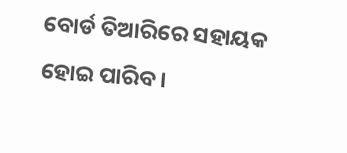ବୋର୍ଡ ତିଆରିରେ ସହାୟକ ହୋଇ ପାରିବ।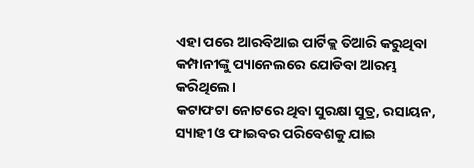ଏହା ପରେ ଆରବିଆଇ ପାର୍ଟିକ୍ଲ ତିଆରି କରୁଥିବା କମ୍ପାନୀଙ୍କୁ ପ୍ୟାନେଲରେ ଯୋଡିବା ଆରମ୍ଭ କରିଥିଲେ।
କଟାଫଟା ନୋଟରେ ଥିବା ସୁରକ୍ଷା ସୁତ୍ର, ରସାୟନ, ସ୍ୟାହୀ ଓ ଫାଇବର ପରିବେଶକୁ ଯାଇ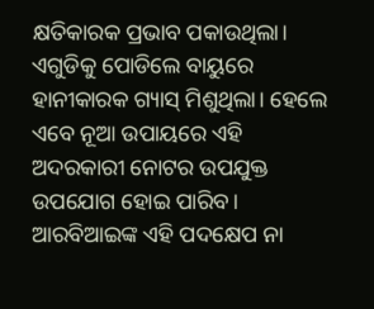କ୍ଷତିକାରକ ପ୍ରଭାବ ପକାଉଥିଲା। ଏଗୁଡିକୁ ପୋଡିଲେ ବାୟୁରେ ହାନୀକାରକ ଗ୍ୟାସ୍ ମିଶୁଥିଲା। ହେଲେ ଏବେ ନୂଆ ଉପାୟରେ ଏହି ଅଦରକାରୀ ନୋଟର ଉପଯୁକ୍ତ ଉପଯୋଗ ହୋଇ ପାରିବ। ଆରବିଆଇଙ୍କ ଏହି ପଦକ୍ଷେପ ନା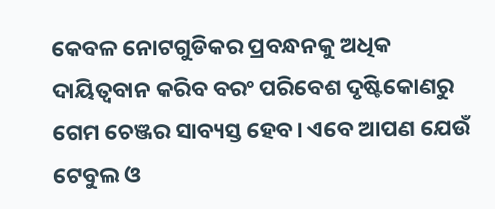କେବଳ ନୋଟଗୁଡିକର ପ୍ରବନ୍ଧନକୁ ଅଧିକ ଦାୟିତ୍ୱବାନ କରିବ ବରଂ ପରିବେଶ ଦୃଷ୍ଟିକୋଣରୁ ଗେମ ଚେଞ୍ଜର ସାବ୍ୟସ୍ତ ହେବ। ଏବେ ଆପଣ ଯେଉଁ ଟେବୁଲ ଓ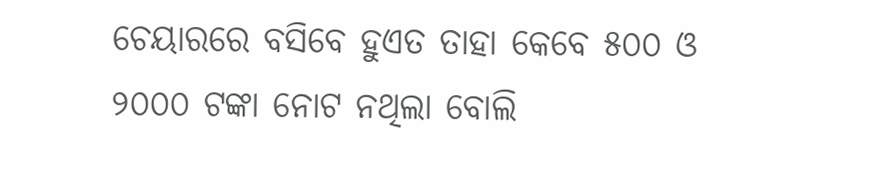ଚେୟାରରେ ବସିବେ ହୁଏତ ତାହା କେବେ ୫୦୦ ଓ ୨୦୦୦ ଟଙ୍କା ନୋଟ ନଥିଲା ବୋଲି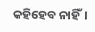କହିହେବ ନାହିଁ।